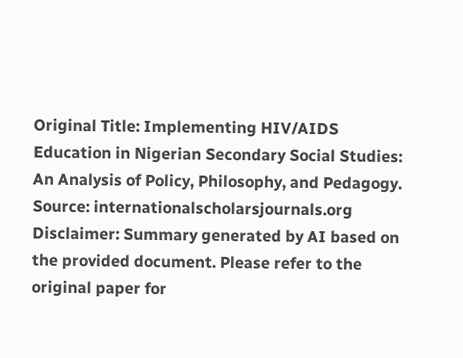Original Title: Implementing HIV/AIDS Education in Nigerian Secondary Social Studies: An Analysis of Policy, Philosophy, and Pedagogy.
Source: internationalscholarsjournals.org
Disclaimer: Summary generated by AI based on the provided document. Please refer to the original paper for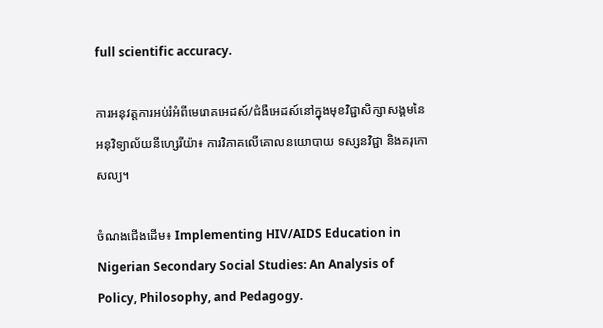full scientific accuracy.

ការអនុវត្តការអប់រំអំពីមេរោគអេដស៍/ជំងឺអេដស៍នៅក្នុងមុខវិជ្ជាសិក្សាសង្គមនៃអនុវិទ្យាល័យនីហ្សេរីយ៉ា៖ ការវិភាគលើគោលនយោបាយ ទស្សនវិជ្ជា និងគរុកោសល្យ។

ចំណងជើងដើម៖ Implementing HIV/AIDS Education in Nigerian Secondary Social Studies: An Analysis of Policy, Philosophy, and Pedagogy.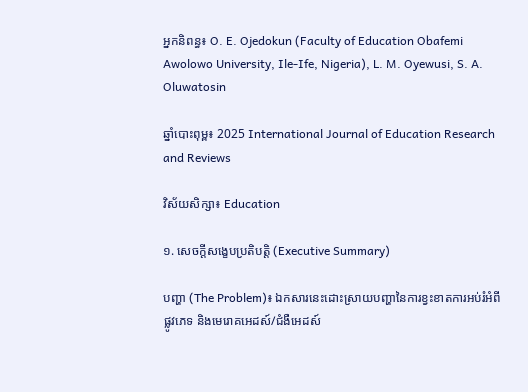អ្នកនិពន្ធ៖ O. E. Ojedokun (Faculty of Education Obafemi Awolowo University, Ile-Ife, Nigeria), L. M. Oyewusi, S. A. Oluwatosin

ឆ្នាំបោះពុម្ព៖ 2025 International Journal of Education Research and Reviews

វិស័យសិក្សា៖ Education

១. សេចក្តីសង្ខេបប្រតិបត្តិ (Executive Summary)

បញ្ហា (The Problem)៖ ឯកសារនេះដោះស្រាយបញ្ហានៃការខ្វះខាតការអប់រំអំពីផ្លូវភេទ និងមេរោគអេដស៍/ជំងឺអេដស៍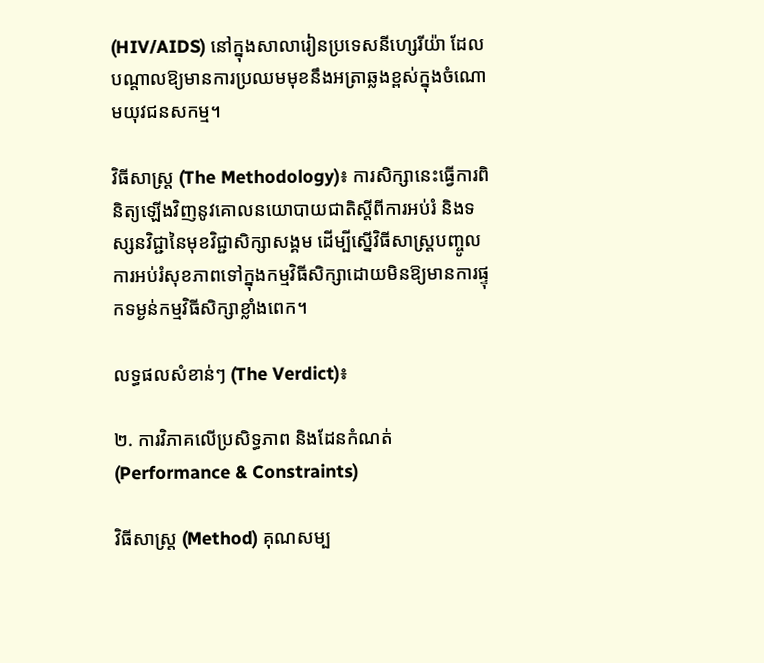(HIV/AIDS) នៅក្នុងសាលារៀនប្រទេសនីហ្សេរីយ៉ា ដែលបណ្តាលឱ្យមានការប្រឈមមុខនឹងអត្រាឆ្លងខ្ពស់ក្នុងចំណោមយុវជនសកម្ម។

វិធីសាស្ត្រ (The Methodology)៖ ការសិក្សានេះធ្វើការពិនិត្យឡើងវិញនូវគោលនយោបាយជាតិស្តីពីការអប់រំ និងទស្សនវិជ្ជានៃមុខវិជ្ជាសិក្សាសង្គម ដើម្បីស្នើវិធីសាស្ត្របញ្ចូលការអប់រំសុខភាពទៅក្នុងកម្មវិធីសិក្សាដោយមិនឱ្យមានការផ្ទុកទម្ងន់កម្មវិធីសិក្សាខ្លាំងពេក។

លទ្ធផលសំខាន់ៗ (The Verdict)៖

២. ការវិភាគលើប្រសិទ្ធភាព និងដែនកំណត់ (Performance & Constraints)

វិធីសាស្ត្រ (Method) គុណសម្ប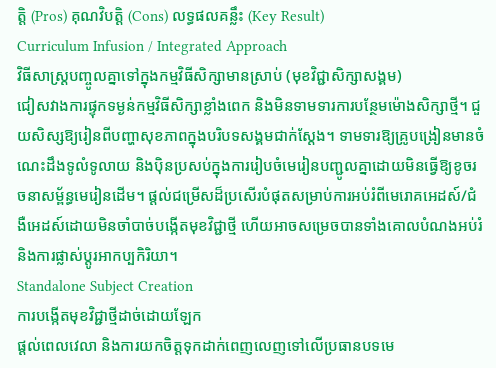ត្តិ (Pros) គុណវិបត្តិ (Cons) លទ្ធផលគន្លឹះ (Key Result)
Curriculum Infusion / Integrated Approach
វិធីសាស្ត្របញ្ចូលគ្នាទៅក្នុងកម្មវិធីសិក្សាមានស្រាប់ (មុខវិជ្ជាសិក្សាសង្គម)
ជៀសវាងការផ្ទុកទម្ងន់កម្មវិធីសិក្សាខ្លាំងពេក និងមិនទាមទារការបន្ថែមម៉ោងសិក្សាថ្មី។ ជួយសិស្សឱ្យរៀនពីបញ្ហាសុខភាពក្នុងបរិបទសង្គមជាក់ស្តែង។ ទាមទារឱ្យគ្រូបង្រៀនមានចំណេះដឹងទូលំទូលាយ និងប៉ិនប្រសប់ក្នុងការរៀបចំមេរៀនបញ្ជូលគ្នាដោយមិនធ្វើឱ្យខូចរចនាសម្ព័ន្ធមេរៀនដើម។ ផ្តល់ជម្រើសដ៏ប្រសើរបំផុតសម្រាប់ការអប់រំពីមេរោគអេដស៍/ជំងឺអេដស៍ដោយមិនចាំបាច់បង្កើតមុខវិជ្ជាថ្មី ហើយអាចសម្រេចបានទាំងគោលបំណងអប់រំ និងការផ្លាស់ប្តូរអាកប្បកិរិយា។
Standalone Subject Creation
ការបង្កើតមុខវិជ្ជាថ្មីដាច់ដោយឡែក
ផ្តល់ពេលវេលា និងការយកចិត្តទុកដាក់ពេញលេញទៅលើប្រធានបទមេ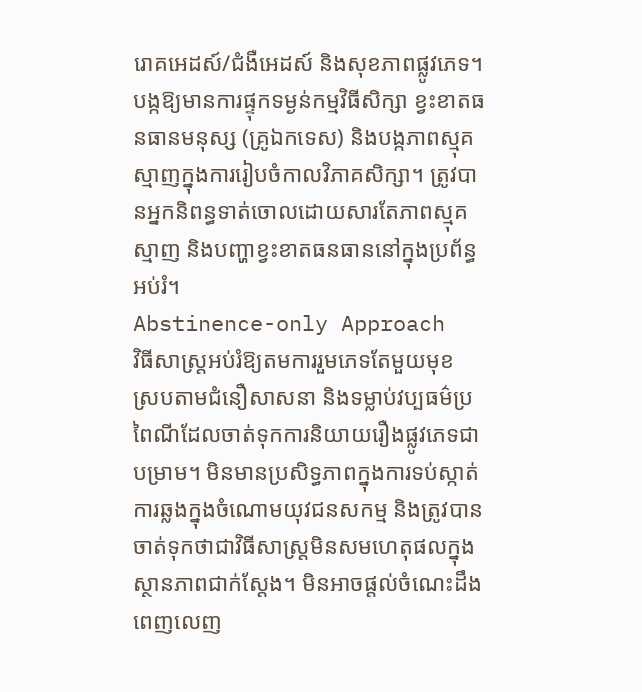រោគអេដស៍/ជំងឺអេដស៍ និងសុខភាពផ្លូវភេទ។ បង្កឱ្យមានការផ្ទុកទម្ងន់កម្មវិធីសិក្សា ខ្វះខាតធនធានមនុស្ស (គ្រូឯកទេស) និងបង្កភាពស្មុគស្មាញក្នុងការរៀបចំកាលវិភាគសិក្សា។ ត្រូវបានអ្នកនិពន្ធទាត់ចោលដោយសារតែភាពស្មុគស្មាញ និងបញ្ហាខ្វះខាតធនធាននៅក្នុងប្រព័ន្ធអប់រំ។
Abstinence-only Approach
វិធីសាស្ត្រអប់រំឱ្យតមការរួមភេទតែមួយមុខ
ស្របតាមជំនឿសាសនា និងទម្លាប់វប្បធម៌ប្រពៃណីដែលចាត់ទុកការនិយាយរឿងផ្លូវភេទជាបម្រាម។ មិនមានប្រសិទ្ធភាពក្នុងការទប់ស្កាត់ការឆ្លងក្នុងចំណោមយុវជនសកម្ម និងត្រូវបានចាត់ទុកថាជាវិធីសាស្ត្រមិនសមហេតុផលក្នុងស្ថានភាពជាក់ស្តែង។ មិនអាចផ្តល់ចំណេះដឹងពេញលេញ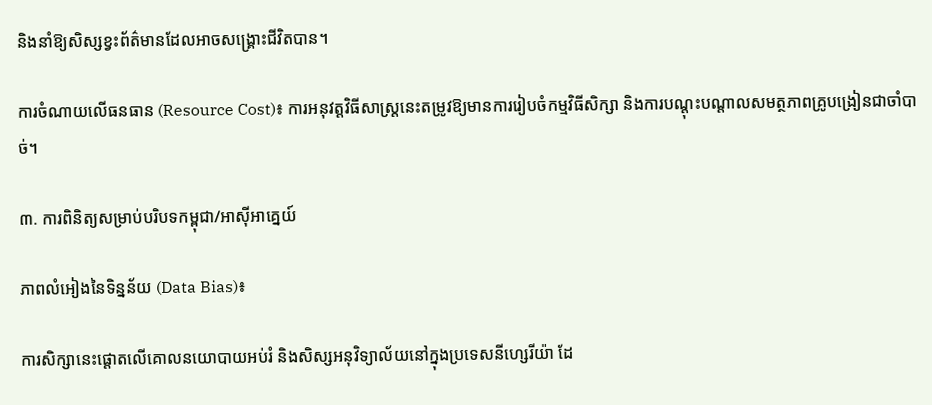និងនាំឱ្យសិស្សខ្វះព័ត៌មានដែលអាចសង្គ្រោះជីវិតបាន។

ការចំណាយលើធនធាន (Resource Cost)៖ ការអនុវត្តវិធីសាស្ត្រនេះតម្រូវឱ្យមានការរៀបចំកម្មវិធីសិក្សា និងការបណ្តុះបណ្តាលសមត្ថភាពគ្រូបង្រៀនជាចាំបាច់។

៣. ការពិនិត្យសម្រាប់បរិបទកម្ពុជា/អាស៊ីអាគ្នេយ៍

ភាពលំអៀងនៃទិន្នន័យ (Data Bias)៖

ការសិក្សានេះផ្តោតលើគោលនយោបាយអប់រំ និងសិស្សអនុវិទ្យាល័យនៅក្នុងប្រទេសនីហ្សេរីយ៉ា ដែ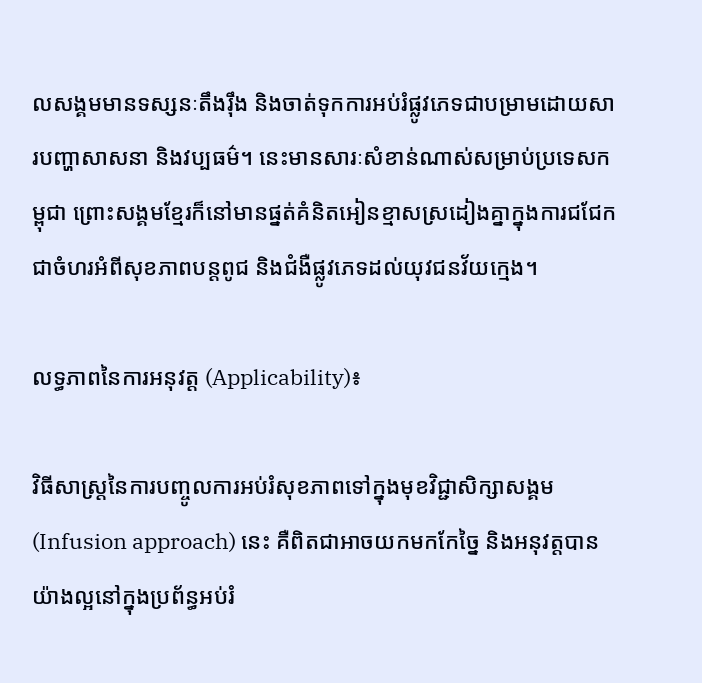លសង្គមមានទស្សនៈតឹងរ៉ឹង និងចាត់ទុកការអប់រំផ្លូវភេទជាបម្រាមដោយសារបញ្ហាសាសនា និងវប្បធម៌។ នេះមានសារៈសំខាន់ណាស់សម្រាប់ប្រទេសកម្ពុជា ព្រោះសង្គមខ្មែរក៏នៅមានផ្នត់គំនិតអៀនខ្មាសស្រដៀងគ្នាក្នុងការជជែកជាចំហរអំពីសុខភាពបន្តពូជ និងជំងឺផ្លូវភេទដល់យុវជនវ័យក្មេង។

លទ្ធភាពនៃការអនុវត្ត (Applicability)៖

វិធីសាស្ត្រនៃការបញ្ចូលការអប់រំសុខភាពទៅក្នុងមុខវិជ្ជាសិក្សាសង្គម (Infusion approach) នេះ គឺពិតជាអាចយកមកកែច្នៃ និងអនុវត្តបានយ៉ាងល្អនៅក្នុងប្រព័ន្ធអប់រំ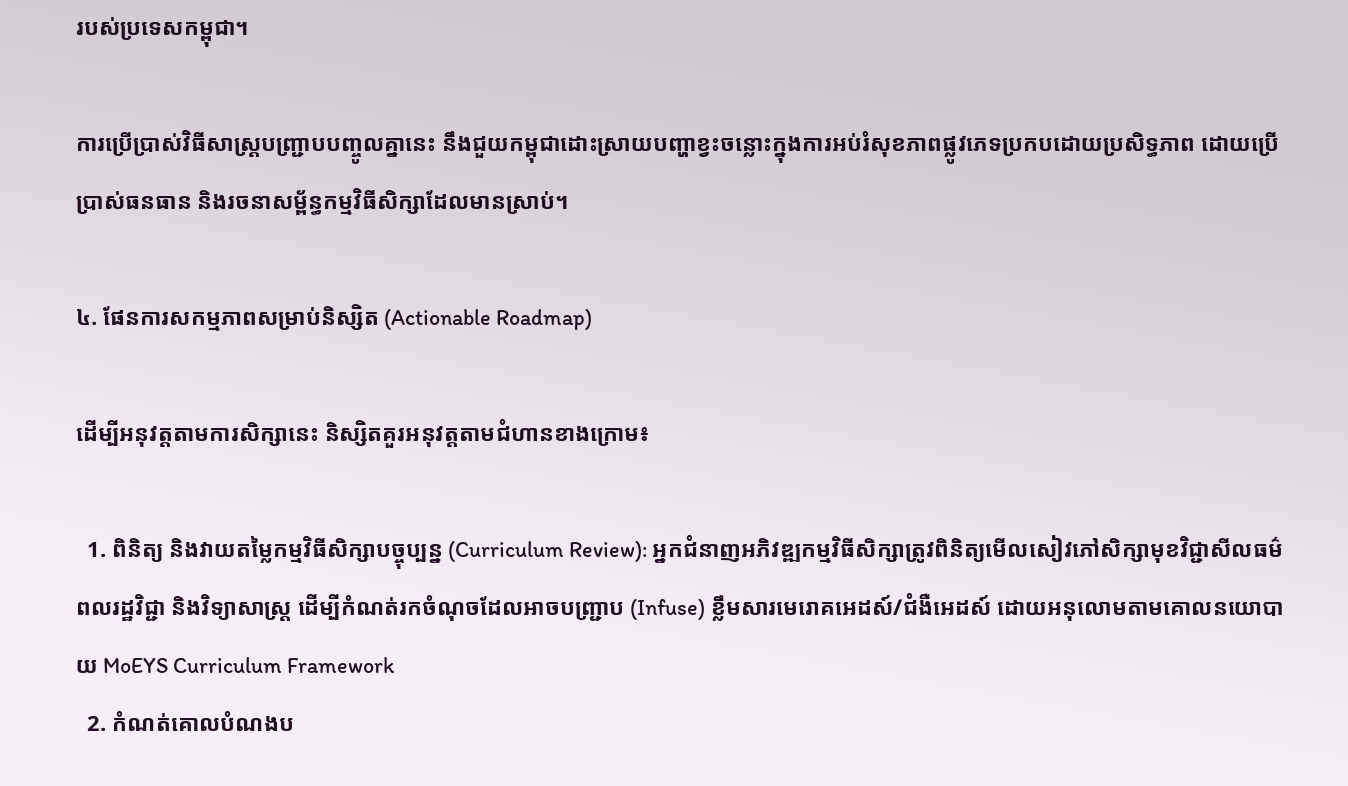របស់ប្រទេសកម្ពុជា។

ការប្រើប្រាស់វិធីសាស្ត្របញ្ជ្រាបបញ្ចូលគ្នានេះ នឹងជួយកម្ពុជាដោះស្រាយបញ្ហាខ្វះចន្លោះក្នុងការអប់រំសុខភាពផ្លូវភេទប្រកបដោយប្រសិទ្ធភាព ដោយប្រើប្រាស់ធនធាន និងរចនាសម្ព័ន្ធកម្មវិធីសិក្សាដែលមានស្រាប់។

៤. ផែនការសកម្មភាពសម្រាប់និស្សិត (Actionable Roadmap)

ដើម្បីអនុវត្តតាមការសិក្សានេះ និស្សិតគួរអនុវត្តតាមជំហានខាងក្រោម៖

  1. ពិនិត្យ និងវាយតម្លៃកម្មវិធីសិក្សាបច្ចុប្បន្ន (Curriculum Review): អ្នកជំនាញអភិវឌ្ឍកម្មវិធីសិក្សាត្រូវពិនិត្យមើលសៀវភៅសិក្សាមុខវិជ្ជាសីលធម៌ ពលរដ្ឋវិជ្ជា និងវិទ្យាសាស្ត្រ ដើម្បីកំណត់រកចំណុចដែលអាចបញ្ជ្រាប (Infuse) ខ្លឹមសារមេរោគអេដស៍/ជំងឺអេដស៍ ដោយអនុលោមតាមគោលនយោបាយ MoEYS Curriculum Framework
  2. កំណត់គោលបំណងប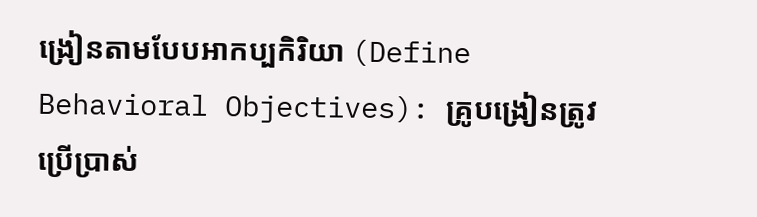ង្រៀនតាមបែបអាកប្បកិរិយា (Define Behavioral Objectives): គ្រូបង្រៀនត្រូវប្រើប្រាស់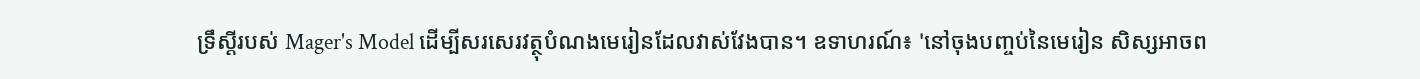ទ្រឹស្តីរបស់ Mager's Model ដើម្បីសរសេរវត្ថុបំណងមេរៀនដែលវាស់វែងបាន។ ឧទាហរណ៍៖ 'នៅចុងបញ្ចប់នៃមេរៀន សិស្សអាចព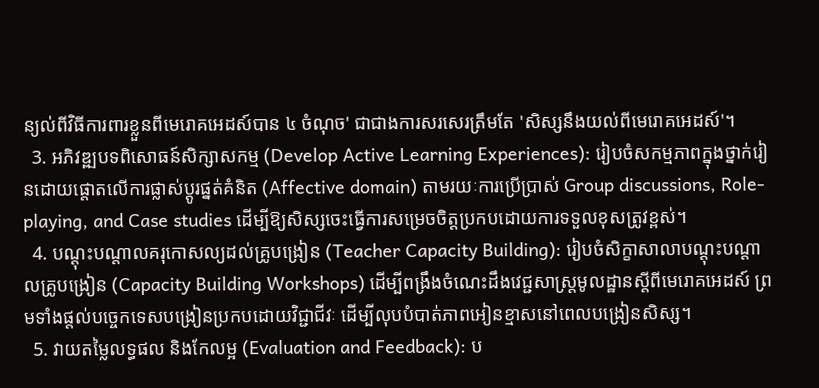ន្យល់ពីវិធីការពារខ្លួនពីមេរោគអេដស៍បាន ៤ ចំណុច' ជាជាងការសរសេរត្រឹមតែ 'សិស្សនឹងយល់ពីមេរោគអេដស៍'។
  3. អភិវឌ្ឍបទពិសោធន៍សិក្សាសកម្ម (Develop Active Learning Experiences): រៀបចំសកម្មភាពក្នុងថ្នាក់រៀនដោយផ្តោតលើការផ្លាស់ប្តូរផ្នត់គំនិត (Affective domain) តាមរយៈការប្រើប្រាស់ Group discussions, Role-playing, and Case studies ដើម្បីឱ្យសិស្សចេះធ្វើការសម្រេចចិត្តប្រកបដោយការទទួលខុសត្រូវខ្ពស់។
  4. បណ្តុះបណ្តាលគរុកោសល្យដល់គ្រូបង្រៀន (Teacher Capacity Building): រៀបចំសិក្ខាសាលាបណ្តុះបណ្តាលគ្រូបង្រៀន (Capacity Building Workshops) ដើម្បីពង្រឹងចំណេះដឹងវេជ្ជសាស្ត្រមូលដ្ឋានស្តីពីមេរោគអេដស៍ ព្រមទាំងផ្តល់បច្ចេកទេសបង្រៀនប្រកបដោយវិជ្ជាជីវៈ ដើម្បីលុបបំបាត់ភាពអៀនខ្មាសនៅពេលបង្រៀនសិស្ស។
  5. វាយតម្លៃលទ្ធផល និងកែលម្អ (Evaluation and Feedback): ប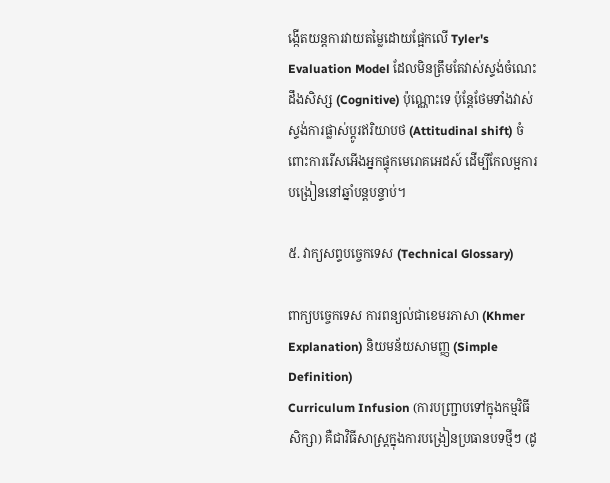ង្កើតយន្តការវាយតម្លៃដោយផ្អែកលើ Tyler's Evaluation Model ដែលមិនត្រឹមតែវាស់ស្ទង់ចំណេះដឹងសិស្ស (Cognitive) ប៉ុណ្ណោះទេ ប៉ុន្តែថែមទាំងវាស់ស្ទង់ការផ្លាស់ប្តូរឥរិយាបថ (Attitudinal shift) ចំពោះការរើសអើងអ្នកផ្ទុកមេរោគអេដស៍ ដើម្បីកែលម្អការបង្រៀននៅឆ្នាំបន្តបន្ទាប់។

៥. វាក្យសព្ទបច្ចេកទេស (Technical Glossary)

ពាក្យបច្ចេកទេស ការពន្យល់ជាខេមរភាសា (Khmer Explanation) និយមន័យសាមញ្ញ (Simple Definition)
Curriculum Infusion (ការបញ្ជ្រាបទៅក្នុងកម្មវិធីសិក្សា) គឺជាវិធីសាស្ត្រក្នុងការបង្រៀនប្រធានបទថ្មីៗ (ដូ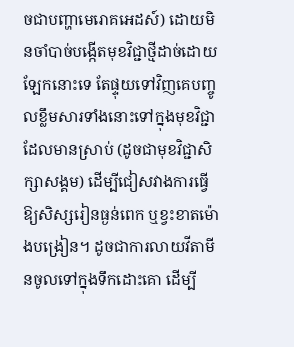ចជាបញ្ហាមេរោគអេដស៍) ដោយមិនចាំបាច់បង្កើតមុខវិជ្ជាថ្មីដាច់ដោយឡែកនោះទេ តែផ្ទុយទៅវិញគេបញ្ចូលខ្លឹមសារទាំងនោះទៅក្នុងមុខវិជ្ជាដែលមានស្រាប់ (ដូចជាមុខវិជ្ជាសិក្សាសង្គម) ដើម្បីជៀសវាងការធ្វើឱ្យសិស្សរៀនធ្ងន់ពេក ឬខ្វះខាតម៉ោងបង្រៀន។ ដូចជាការលាយវីតាមីនចូលទៅក្នុងទឹកដោះគោ ដើម្បី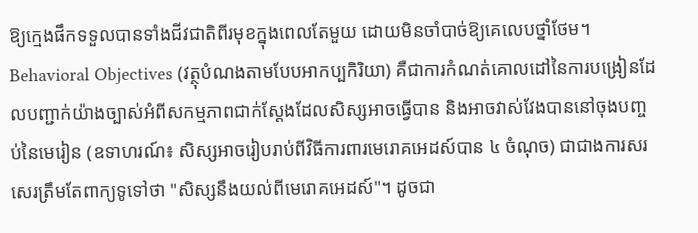ឱ្យក្មេងផឹកទទួលបានទាំងជីវជាតិពីរមុខក្នុងពេលតែមួយ ដោយមិនចាំបាច់ឱ្យគេលេបថ្នាំថែម។
Behavioral Objectives (វត្ថុបំណងតាមបែបអាកប្បកិរិយា) គឺជាការកំណត់គោលដៅនៃការបង្រៀនដែលបញ្ជាក់យ៉ាងច្បាស់អំពីសកម្មភាពជាក់ស្តែងដែលសិស្សអាចធ្វើបាន និងអាចវាស់វែងបាននៅចុងបញ្ចប់នៃមេរៀន (ឧទាហរណ៍៖ សិស្សអាចរៀបរាប់ពីវិធីការពារមេរោគអេដស៍បាន ៤ ចំណុច) ជាជាងការសរសេរត្រឹមតែពាក្យទូទៅថា "សិស្សនឹងយល់ពីមេរោគអេដស៍"។ ដូចជា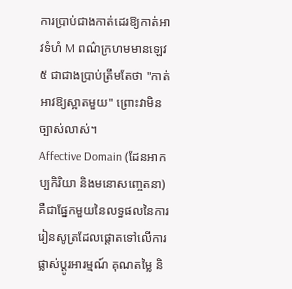ការប្រាប់ជាងកាត់ដេរឱ្យកាត់អាវទំហំ M ពណ៌ក្រហមមានឡេវ ៥ ជាជាងប្រាប់ត្រឹមតែថា "កាត់អាវឱ្យស្អាតមួយ" ព្រោះវាមិនច្បាស់លាស់។
Affective Domain (ដែនអាកប្បកិរិយា និងមនោសញ្ចេតនា) គឺជាផ្នែកមួយនៃលទ្ធផលនៃការរៀនសូត្រដែលផ្តោតទៅលើការផ្លាស់ប្តូរអារម្មណ៍ គុណតម្លៃ និ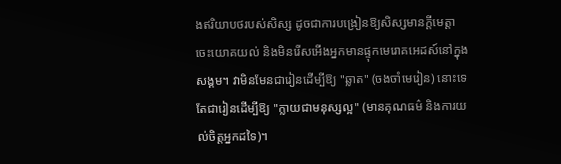ងឥរិយាបថរបស់សិស្ស ដូចជាការបង្រៀនឱ្យសិស្សមានក្តីមេត្តា ចេះយោគយល់ និងមិនរើសអើងអ្នកមានផ្ទុកមេរោគអេដស៍នៅក្នុងសង្គម។ វាមិនមែនជារៀនដើម្បីឱ្យ "ឆ្លាត" (ចងចាំមេរៀន) នោះទេ តែជារៀនដើម្បីឱ្យ "ក្លាយជាមនុស្សល្អ" (មានគុណធម៌ និងការយល់ចិត្តអ្នកដទៃ)។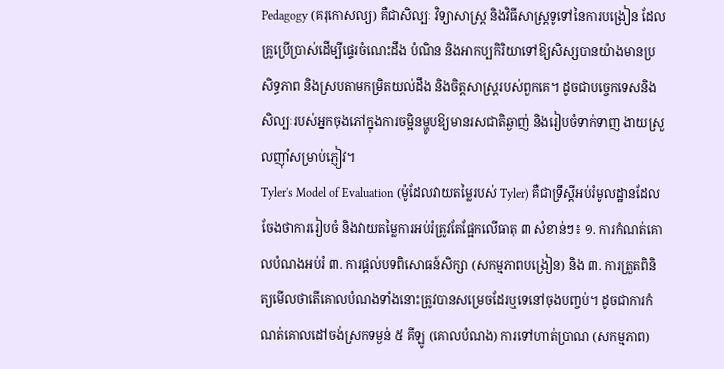Pedagogy (គរុកោសល្យ) គឺជាសិល្បៈ វិទ្យាសាស្ត្រ និងវិធីសាស្ត្រទូទៅនៃការបង្រៀន ដែលគ្រូប្រើប្រាស់ដើម្បីផ្ទេរចំណេះដឹង បំណិន និងអាកប្បកិរិយាទៅឱ្យសិស្សបានយ៉ាងមានប្រសិទ្ធភាព និងស្របតាមកម្រិតយល់ដឹង និងចិត្តសាស្ត្ររបស់ពួកគេ។ ដូចជាបច្ចេកទេសនិងសិល្បៈរបស់អ្នកចុងភៅក្នុងការចម្អិនម្ហូបឱ្យមានរសជាតិឆ្ងាញ់ និងរៀបចំទាក់ទាញ ងាយស្រួលញ៉ាំសម្រាប់ភ្ញៀវ។
Tyler's Model of Evaluation (ម៉ូដែលវាយតម្លៃរបស់ Tyler) គឺជាទ្រឹស្តីអប់រំមូលដ្ឋានដែលចែងថាការរៀបចំ និងវាយតម្លៃការអប់រំត្រូវតែផ្អែកលើធាតុ ៣ សំខាន់ៗ៖ ១. ការកំណត់គោលបំណងអប់រំ ៣. ការផ្តល់បទពិសោធន៍សិក្សា (សកម្មភាពបង្រៀន) និង ៣. ការត្រួតពិនិត្យមើលថាតើគោលបំណងទាំងនោះត្រូវបានសម្រេចដែរឬទេនៅចុងបញ្ចប់។ ដូចជាការកំណត់គោលដៅចង់ស្រកទម្ងន់ ៥ គីឡូ (គោលបំណង) ការទៅហាត់ប្រាណ (សកម្មភាព)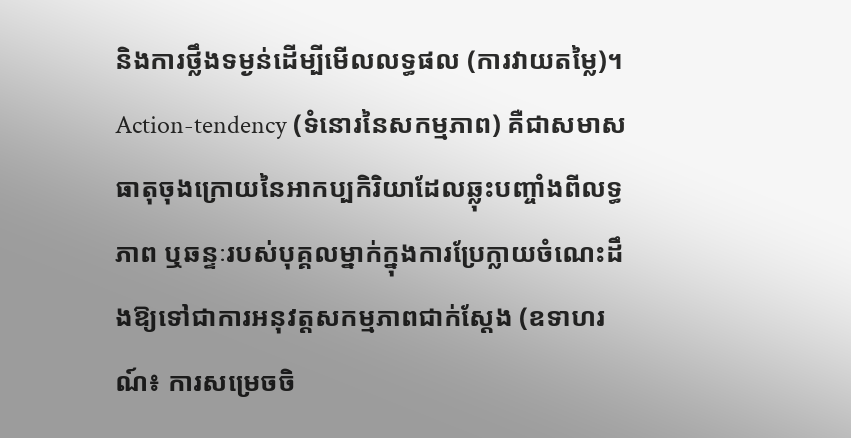និងការថ្លឹងទម្ងន់ដើម្បីមើលលទ្ធផល (ការវាយតម្លៃ)។
Action-tendency (ទំនោរនៃសកម្មភាព) គឺជាសមាសធាតុចុងក្រោយនៃអាកប្បកិរិយាដែលឆ្លុះបញ្ចាំងពីលទ្ធភាព ឬឆន្ទៈរបស់បុគ្គលម្នាក់ក្នុងការប្រែក្លាយចំណេះដឹងឱ្យទៅជាការអនុវត្តសកម្មភាពជាក់ស្តែង (ឧទាហរណ៍៖ ការសម្រេចចិ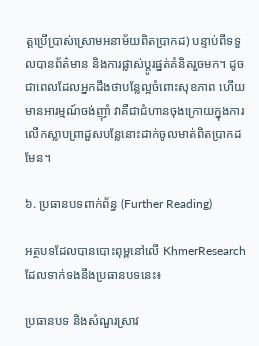ត្តប្រើប្រាស់ស្រោមអនាម័យពិតប្រាកដ) បន្ទាប់ពីទទួលបានព័ត៌មាន និងការផ្លាស់ប្តូរផ្នត់គំនិតរួចមក។ ដូចជាពេលដែលអ្នកដឹងថាបន្លែល្អចំពោះសុខភាព ហើយមានអារម្មណ៍ចង់ញ៉ាំ វាគឺជាជំហានចុងក្រោយក្នុងការលើកស្លាបព្រាដួសបន្លែនោះដាក់ចូលមាត់ពិតប្រាកដមែន។

៦. ប្រធានបទពាក់ព័ន្ធ (Further Reading)

អត្ថបទដែលបានបោះពុម្ពនៅលើ KhmerResearch ដែលទាក់ទងនឹងប្រធានបទនេះ៖

ប្រធានបទ និងសំណួរស្រាវ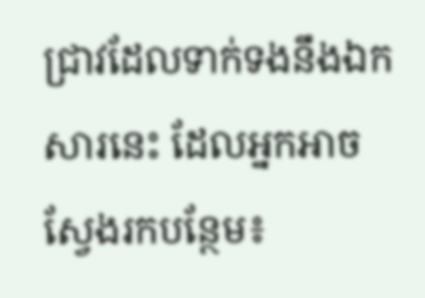ជ្រាវដែលទាក់ទងនឹងឯកសារនេះ ដែលអ្នកអាចស្វែងរកបន្ថែម៖